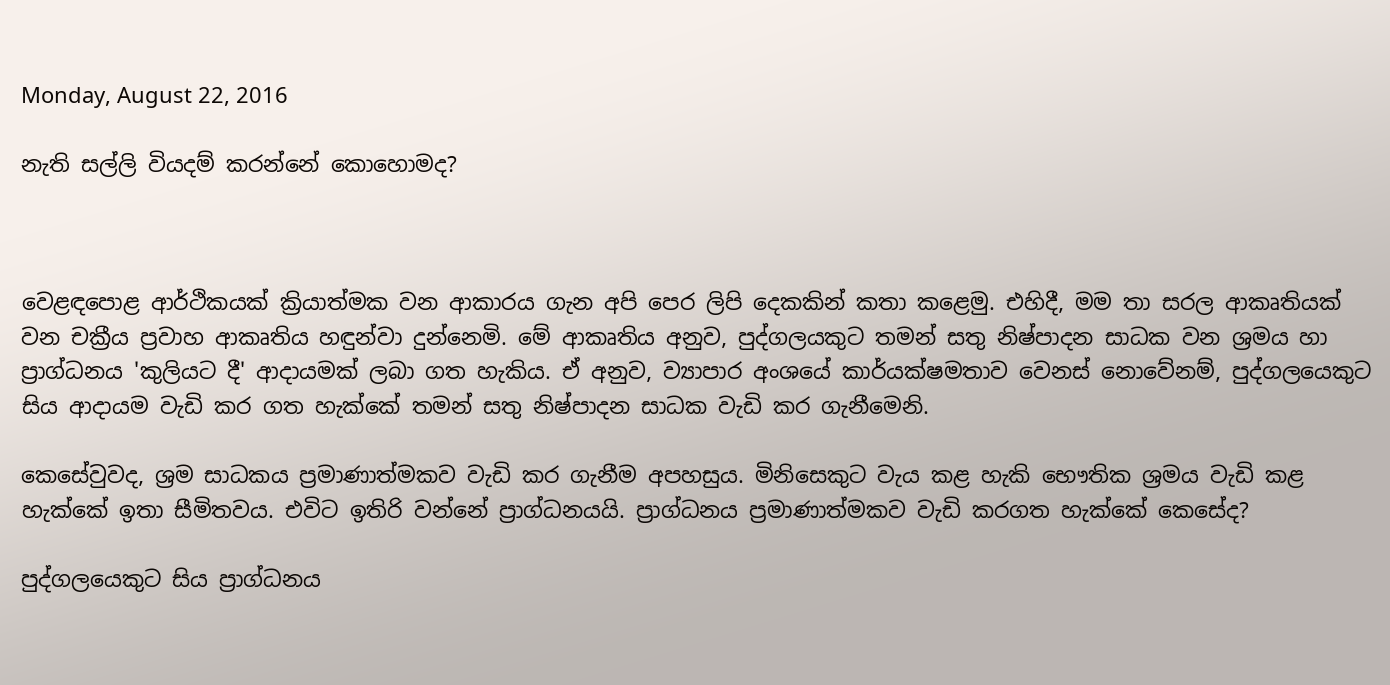Monday, August 22, 2016

නැති සල්ලි වියදම් කරන්නේ කොහොමද?



වෙළඳපොළ ආර්ථිකයක් ක්‍රියාත්මක වන ආකාරය ගැන අපි පෙර ලිපි දෙකකින් කතා කළෙමු. එහිදී, මම තා සරල ආකෘතියක් වන චක්‍රීය ප්‍රවාහ ආකෘතිය හඳුන්වා දුන්නෙමි. මේ ආකෘතිය අනුව, පුද්ගලයකුට තමන් සතු නිෂ්පාදන සාධක වන ශ්‍රමය හා ප්‍රාග්ධනය 'කුලියට දී' ආදායමක් ලබා ගත හැකිය. ඒ අනුව, ව්‍යාපාර අංශයේ කාර්යක්ෂමතාව වෙනස් නොවේනම්, පුද්ගලයෙකුට  සිය ආදායම වැඩි කර ගත හැක්කේ තමන් සතු නිෂ්පාදන සාධක වැඩි කර ගැනීමෙනි.

කෙසේවුවද, ශ්‍රම සාධකය ප්‍රමාණාත්මකව වැඩි කර ගැනීම අපහසුය. මිනිසෙකුට වැය කළ හැකි භෞතික ශ්‍රමය වැඩි කළ හැක්කේ ඉතා සීමිතවය. එවිට ඉතිරි වන්නේ ප්‍රාග්ධනයයි. ප්‍රාග්ධනය ප්‍රමාණාත්මකව වැඩි කරගත හැක්කේ කෙසේද?

පුද්ගලයෙකුට සිය ප්‍රාග්ධනය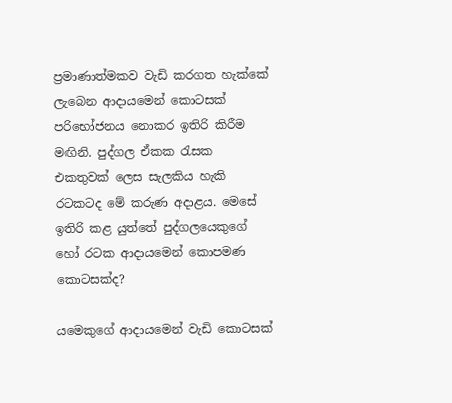ප්‍රමාණාත්මකව වැඩි කරගත හැක්කේ ලැබෙන ආදායමෙන් කොටසක් පරිභෝජනය නොකර ඉතිරි කිරීම මඟිනි. පුද්ගල ඒකක රැසක එකතුවක් ලෙස සැලකිය හැකි රටකටද මේ කරුණ අදාළය. මෙසේ ඉතිරි කළ යුත්තේ පුද්ගලයෙකුගේ හෝ රටක ආදායමෙන් කොපමණ කොටසක්ද?

යමෙකුගේ ආදායමෙන් වැඩි කොටසක්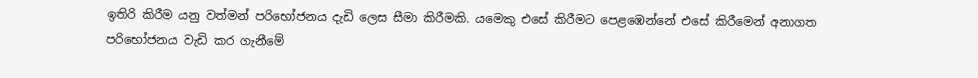ඉතිරි කිරීම යනු වත්මන් පරිභෝජනය දැඩි ලෙස සීමා කිරීමකි. යමෙකු එසේ කිරීමට පෙළඹෙන්නේ එසේ කිරීමෙන් අනාගත පරිභෝජනය වැඩි කර ගැනීමේ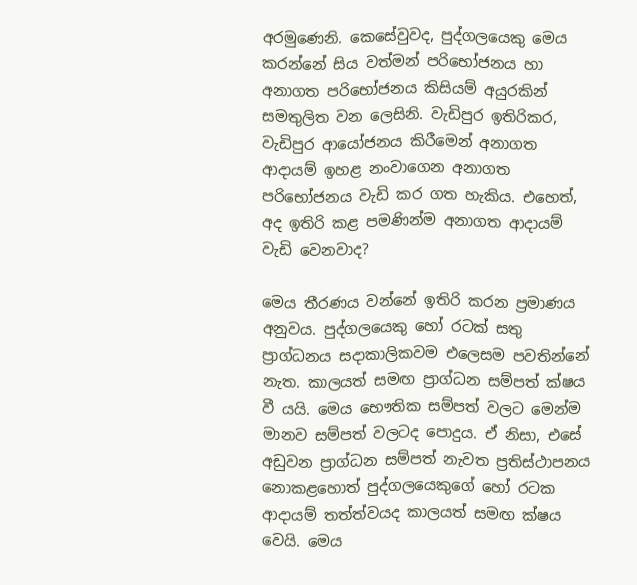අරමුණෙනි. කෙසේවුවද, පුද්ගලයෙකු මෙය කරන්නේ සිය වත්මන් පරිභෝජනය හා අනාගත පරිභෝජනය කිසියම් අයුරකින් සමතුලිත වන ලෙසිනි. වැඩිපුර ඉතිරිකර, වැඩිපුර ආයෝජනය කිරීමෙන් අනාගත ආදායම් ඉහළ නංවාගෙන අනාගත පරිභෝජනය වැඩි කර ගත හැකිය. එහෙත්, අද ඉතිරි කළ පමණින්ම අනාගත ආදායම් වැඩි වෙනවාද?

මෙය තීරණය වන්නේ ඉතිරි කරන ප්‍රමාණය අනුවය. පුද්ගලයෙකු හෝ රටක් සතු ප්‍රාග්ධනය සදාකාලිකවම එලෙසම පවතින්නේ නැත. කාලයත් සමඟ ප්‍රාග්ධන සම්පත් ක්ෂය වී යයි. මෙය භෞතික සම්පත් වලට මෙන්ම මානව සම්පත් වලටද පොදුය. ඒ නිසා, එසේ අඩුවන ප්‍රාග්ධන සම්පත් නැවත ප්‍රතිස්ථාපනය නොකළහොත් පුද්ගලයෙකුගේ හෝ රටක ආදායම් තත්ත්වයද කාලයත් සමඟ ක්ෂය වෙයි. මෙය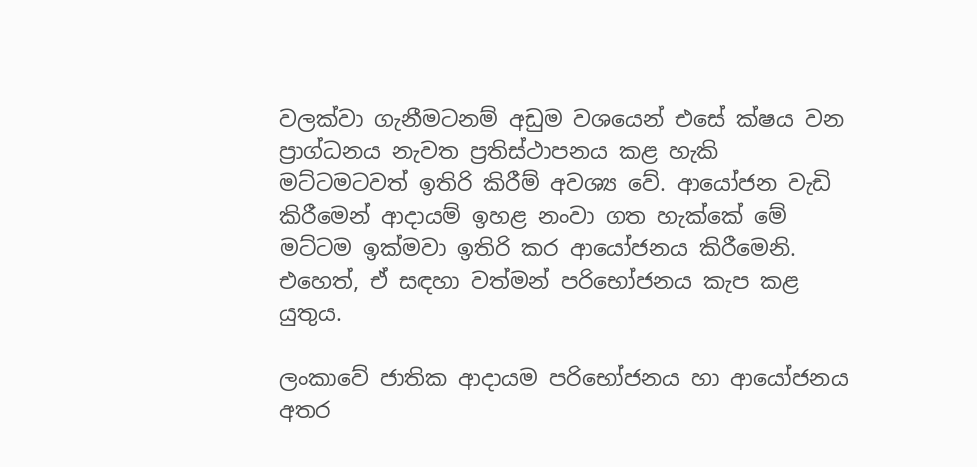වලක්වා ගැනීමටනම් අඩුම වශයෙන් එසේ ක්ෂය වන ප්‍රාග්ධනය නැවත ප්‍රතිස්ථාපනය කළ හැකි මට්ටමටවත් ඉතිරි කිරීම් අවශ්‍ය වේ. ආයෝජන වැඩි කිරීමෙන් ආදායම් ඉහළ නංවා ගත හැක්කේ මේ මට්ටම ඉක්මවා ඉතිරි කර ආයෝජනය කිරීමෙනි. එහෙත්, ඒ සඳහා වත්මන් පරිභෝජනය කැප කළ යුතුය.

ලංකාවේ ජාතික ආදායම පරිභෝජනය හා ආයෝජනය අතර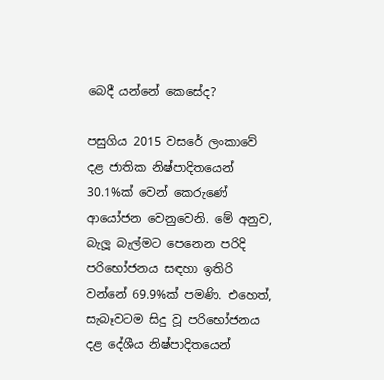බෙදී යන්නේ කෙසේද?

පසුගිය 2015 වසරේ ලංකාවේ දළ ජාතික නිෂ්පාදිතයෙන් 30.1%ක් වෙන් කෙරුණේ ආයෝජන වෙනුවෙනි. මේ අනුව, බැලූ බැල්මට පෙනෙන පරිදි පරිභෝජනය සඳහා ඉතිරි වන්නේ 69.9%ක් පමණි. එහෙත්, සැබෑවටම සිදු වූ පරිභෝජනය දළ දේශීය නිෂ්පාදිතයෙන්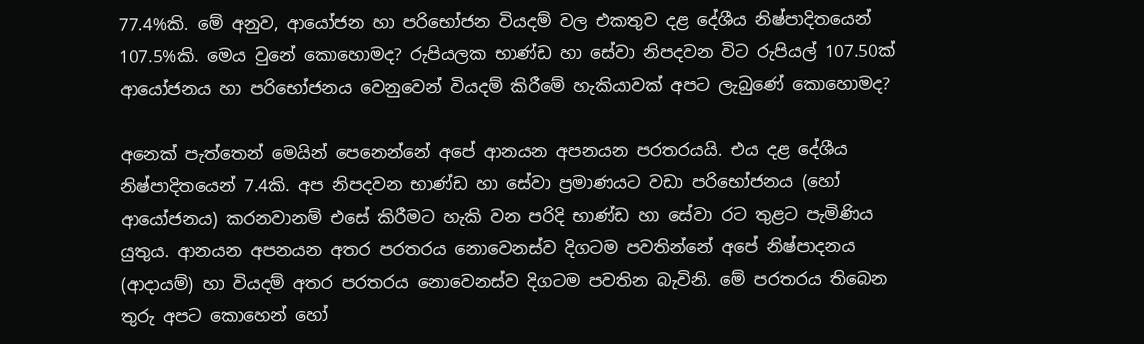77.4%කි. මේ අනුව, ආයෝජන හා පරිභෝජන වියදම් වල එකතුව දළ දේශීය නිෂ්පාදිතයෙන් 107.5%කි. මෙය වුනේ කොහොමද? රුපියලක භාණ්ඩ හා සේවා නිපදවන විට රුපියල් 107.50ක් ආයෝජනය හා පරිභෝජනය වෙනුවෙන් වියදම් කිරීමේ හැකියාවක් අපට ලැබුණේ කොහොමද?

අනෙක් පැත්තෙන් මෙයින් පෙනෙන්නේ අපේ ආනයන අපනයන පරතරයයි. එය දළ දේශීය නිෂ්පාදිතයෙන් 7.4කි. අප නිපදවන භාණ්ඩ හා සේවා ප්‍රමාණයට වඩා පරිභෝජනය (හෝ ආයෝජනය) කරනවානම් එසේ කිරීමට හැකි වන පරිදි භාණ්ඩ හා සේවා රට තුළට පැමිණිය යුතුය. ආනයන අපනයන අතර පරතරය නොවෙනස්ව දිගටම පවතින්නේ අපේ නිෂ්පාදනය (ආදායම්) හා වියදම් අතර පරතරය නොවෙනස්ව දිගටම පවතින බැවිනි. මේ පරතරය තිබෙන තුරු අපට කොහෙන් හෝ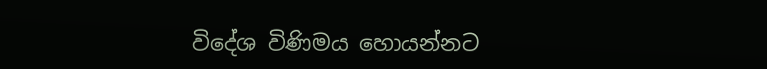විදේශ විණිමය හොයන්නට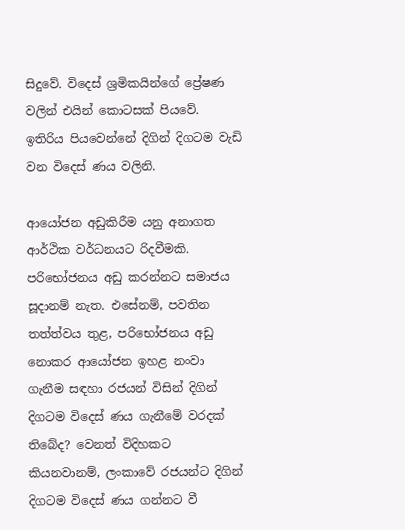සිදුවේ. විදෙස් ශ්‍රමිකයින්ගේ ප්‍රේෂණ වලින් එයින් කොටසක් පියවේ. ඉතිරිය පියවෙන්නේ දිගින් දිගටම වැඩි වන විදෙස් ණය වලිනි.

ආයෝජන අඩුකිරීම යනු අනාගත ආර්ථික වර්ධනයට රිදවීමකි. පරිභෝජනය අඩු කරන්නට සමාජය සූදානම් නැත. එසේනම්, පවතින තත්ත්වය තුළ, පරිභෝජනය අඩු නොකර ආයෝජන ඉහළ නංවා ගැනීම සඳහා රජයන් විසින් දිගින් දිගටම විදෙස් ණය ගැනීමේ වරදක් තිබේද? වෙනත් විදිහකට කියනවානම්, ලංකාවේ රජයන්ට දිගින් දිගටම විදෙස් ණය ගන්නට වී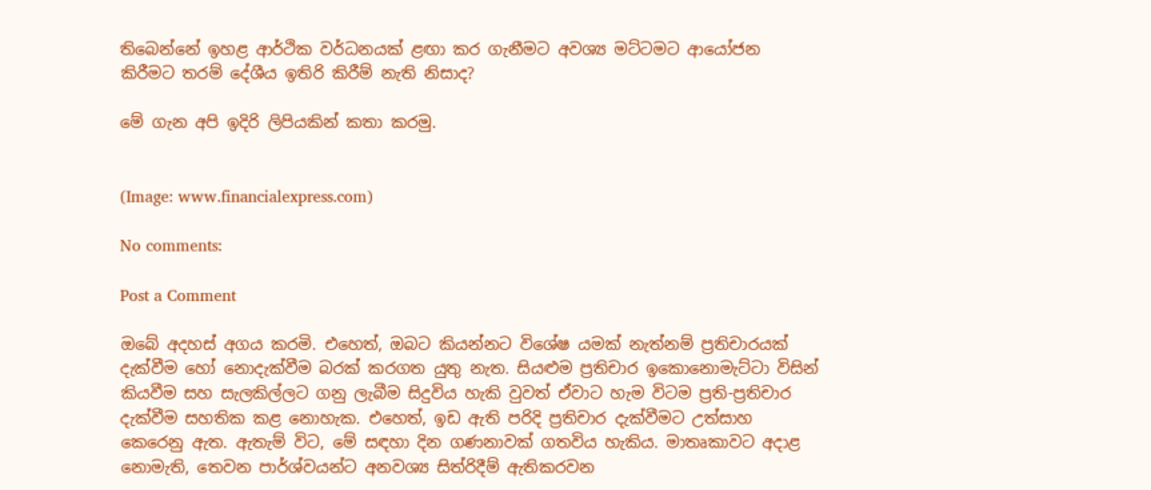තිබෙන්නේ ඉහළ ආර්ථික වර්ධනයක් ළඟා කර ගැනීමට අවශ්‍ය මට්ටමට ආයෝජන කිරීමට තරම් දේශීය ඉතිරි කිරීම් නැති නිසාද?

මේ ගැන අපි ඉදිරි ලිපියකින් කතා කරමු.


(Image: www.financialexpress.com)

No comments:

Post a Comment

ඔබේ අදහස් අගය කරමි. එහෙත්, ඔබට කියන්නට විශේෂ යමක් නැත්නම් ප්‍රතිචාරයක් දැක්වීම හෝ නොදැක්වීම බරක් කරගත යුතු නැත. සියළුම ප්‍රතිචාර ඉකොනොමැට්ටා විසින් කියවීම සහ සැලකිල්ලට ගනු ලැබීම සිදුවිය හැකි වුවත් ඒවාට හැම විටම ප්‍රති-ප්‍රතිචාර දැක්වීම සහතික කළ නොහැක. එහෙත්, ඉඩ ඇති පරිදි ප්‍රතිචාර දැක්වීමට උත්සාහ කෙරෙනු ඇත. ඇතැම් විට, මේ සඳහා දින ගණනාවක් ගතවිය හැකිය. මාතෘකාවට අදාළ නොමැති, තෙවන පාර්ශ්වයන්ට අනවශ්‍ය සිත්රිදීම් ඇතිකරවන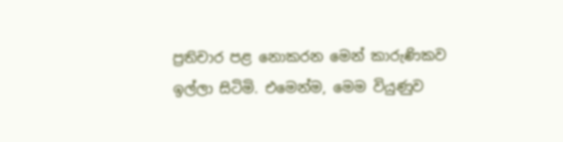ප්‍රතිචාර පළ නොකරන මෙන් කාරුණිකව ඉල්ලා සිටිමි. එමෙන්ම, මෙම වියුණුව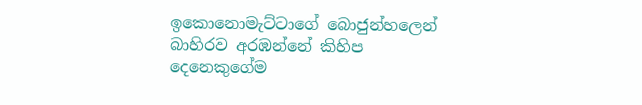ඉකොනොමැට්ටාගේ බොජුන්හලෙන් බාහිරව අරඹන්නේ කිහිප දෙනෙකුගේම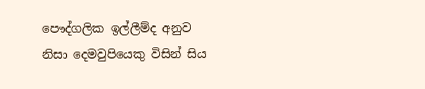පෞද්ගලික ඉල්ලීම්ද අනුව නිසා දෙමවුපියෙකු විසින් සිය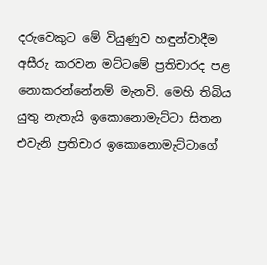දරුවෙකුට මේ වියුණුව හඳුන්වාදීම අසීරු කරවන මට්ටමේ ප්‍රතිචාරද පළ නොකරන්නේනම් මැනවි. මෙහි තිබිය යුතු නැතැයි ඉකොනොමැට්ටා සිතන එවැනි ප්‍රතිචාර ඉකොනොමැට්ටාගේ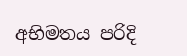අභිමතය පරිදි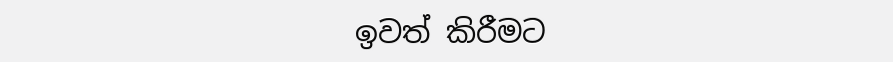ඉවත් කිරීමට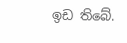ඉඩ තිබේ.